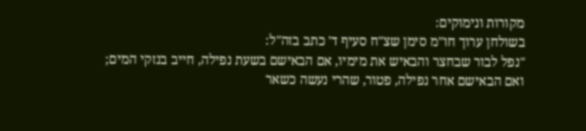מקורות ונימוקים:
בשולחן ערוך חו"מ סימן שצ"ח סעיף ד' כתב בזה"ל:
"נפל לבור שבחצר והבאיש את מימיו, אם הבאישם בשעת נפילה, חייב בנזקי המים; ואם הבאישם אחר נפילה, פטור, שהרי נעשה כשאר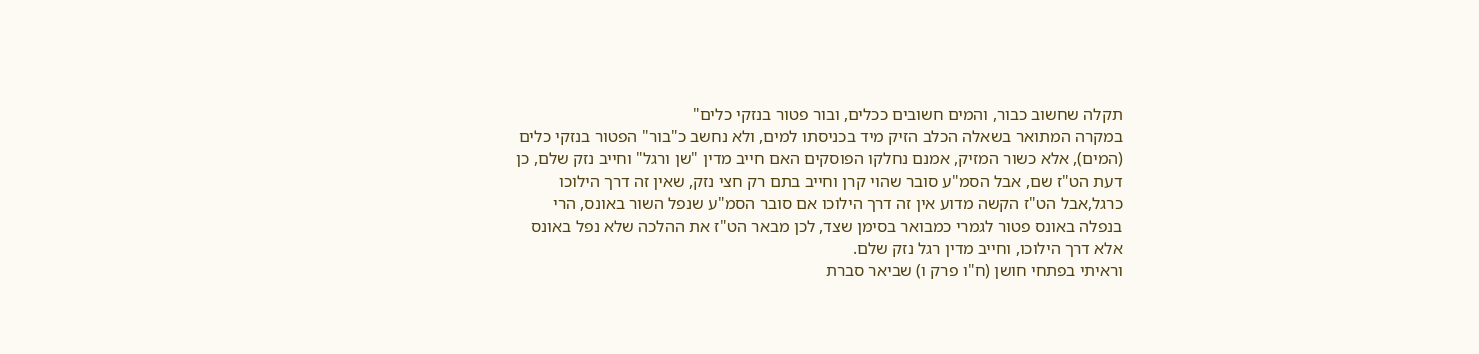תקלה שחשוב כבור, והמים חשובים ככלים, ובור פטור בנזקי כלים"
במקרה המתואר בשאלה הכלב הזיק מיד בכניסתו למים, ולא נחשב כ"בור" הפטור בנזקי כלים (המים), אלא כשור המזיק, אמנם נחלקו הפוסקים האם חייב מדין "שן ורגל" וחייב נזק שלם, כן דעת הט"ז שם, אבל הסמ"ע סובר שהוי קרן וחייב בתם רק חצי נזק, שאין זה דרך הילוכו כרגל,אבל הט"ז הקשה מדוע אין זה דרך הילוכו אם סובר הסמ"ע שנפל השור באונס, הרי בנפלה באונס פטור לגמרי כמבואר בסימן שצד, לכן מבאר הט"ז את ההלכה שלא נפל באונס אלא דרך הילוכו, וחייב מדין רגל נזק שלם.
וראיתי בפתחי חושן (ח"ו פרק ו) שביאר סברת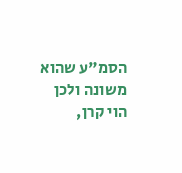הסמ"ע שהוא משונה ולכן הוי קרן,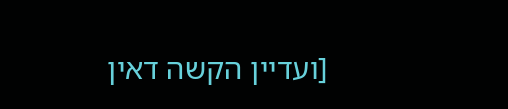[ועדיין הקשה דאין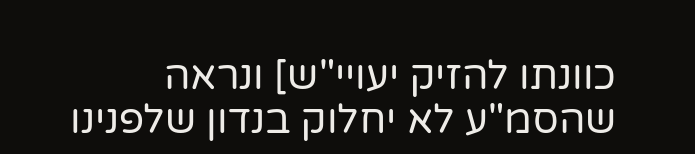כוונתו להזיק יעויי"ש] ונראה שהסמ"ע לא יחלוק בנדון שלפנינו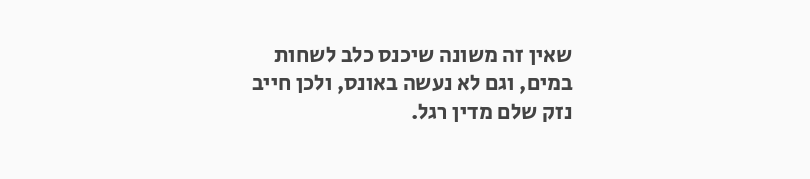שאין זה משונה שיכנס כלב לשחות במים, וגם לא נעשה באונס, ולכן חייב נזק שלם מדין רגל.